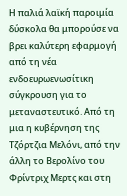Η παλιά λαϊκή παροιμία δύσκολα θα μπορούσε να βρει καλύτερη εφαρμογή από τη νέα ενδοευρωενωσίτικη σύγκρουση για το μεταναστευτικό. Από τη μια η κυβέρνηση της Τζόρτζια Μελόνι, από την άλλη το Βερολίνο του Φρίντριχ Μερτς και στη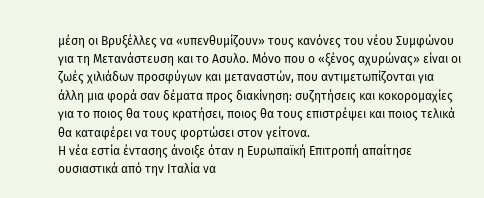μέση οι Βρυξέλλες να «υπενθυμίζουν» τους κανόνες του νέου Συμφώνου για τη Μετανάστευση και το Aσυλο. Μόνο που ο «ξένος αχυρώνας» είναι οι ζωές χιλιάδων προσφύγων και μεταναστών, που αντιμετωπίζονται για άλλη μια φορά σαν δέματα προς διακίνηση: συζητήσεις και κοκορομαχίες για το ποιος θα τους κρατήσει, ποιος θα τους επιστρέψει και ποιος τελικά θα καταφέρει να τους φορτώσει στον γείτονα.
Η νέα εστία έντασης άνοιξε όταν η Ευρωπαϊκή Επιτροπή απαίτησε ουσιαστικά από την Ιταλία να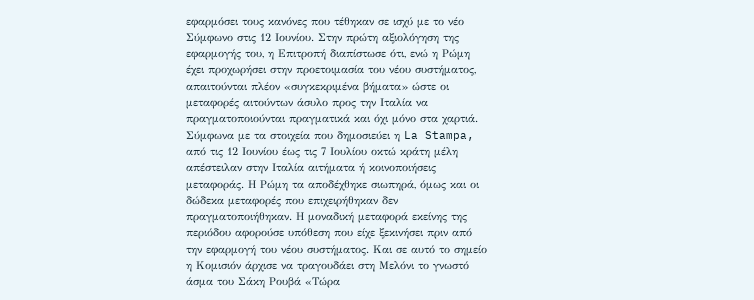εφαρμόσει τους κανόνες που τέθηκαν σε ισχύ με το νέο Σύμφωνο στις 12 Ιουνίου. Στην πρώτη αξιολόγηση της εφαρμογής του, η Επιτροπή διαπίστωσε ότι, ενώ η Ρώμη έχει προχωρήσει στην προετοιμασία του νέου συστήματος, απαιτούνται πλέον «συγκεκριμένα βήματα» ώστε οι μεταφορές αιτούντων άσυλο προς την Ιταλία να πραγματοποιούνται πραγματικά και όχι μόνο στα χαρτιά.
Σύμφωνα με τα στοιχεία που δημοσιεύει η La Stampa, από τις 12 Ιουνίου έως τις 7 Ιουλίου οκτώ κράτη μέλη απέστειλαν στην Ιταλία αιτήματα ή κοινοποιήσεις μεταφοράς. Η Ρώμη τα αποδέχθηκε σιωπηρά, όμως και οι δώδεκα μεταφορές που επιχειρήθηκαν δεν πραγματοποιήθηκαν. Η μοναδική μεταφορά εκείνης της περιόδου αφορούσε υπόθεση που είχε ξεκινήσει πριν από την εφαρμογή του νέου συστήματος. Και σε αυτό το σημείο η Κομισιόν άρχισε να τραγουδάει στη Μελόνι το γνωστό άσμα του Σάκη Ρουβά «Τώρα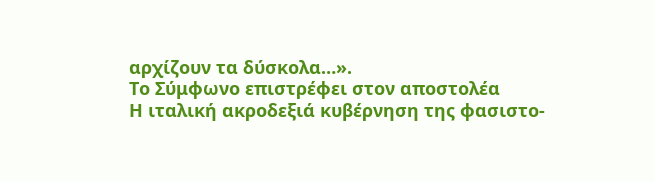αρχίζουν τα δύσκολα…».
Το Σύμφωνο επιστρέφει στον αποστολέα
Η ιταλική ακροδεξιά κυβέρνηση της φασιστο-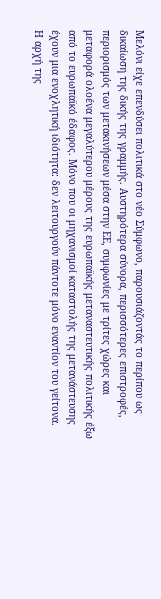Μελόνι είχε επενδύσει πολιτικά στο νέο Σύμφωνο, παρουσιάζοντάς το περίπου ως δικαίωση της δικής της γραμμής. Αυστηρότερα σύνορα, περισσότερες επιστροφές, περιορισμός των μετακινήσεων μέσα στην ΕΕ, συμφωνίες με τρίτες χώρες και μεταφορά ολοένα μεγαλύτερου μέρους της ευρωπαϊκής μεταναστευτικής πολιτικής έξω από το ευρωπαϊκό έδαφος. Μόνο που οι μηχανισμοί καταστολής της μετανάστευσης έχουν μια ενοχλητική ιδιότητα: δεν λειτουργούν πάντοτε μόνο εναντίον του γείτονα.
Η αρχή της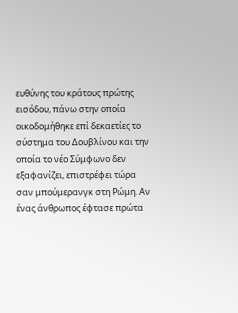ευθύνης του κράτους πρώτης εισόδου, πάνω στην οποία οικοδομήθηκε επί δεκαετίες το σύστημα του Δουβλίνου και την οποία το νέο Σύμφωνο δεν εξαφανίζει, επιστρέφει τώρα σαν μπούμερανγκ στη Ρώμη. Αν ένας άνθρωπος έφτασε πρώτα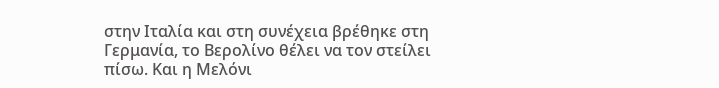στην Ιταλία και στη συνέχεια βρέθηκε στη Γερμανία, το Βερολίνο θέλει να τον στείλει πίσω. Και η Μελόνι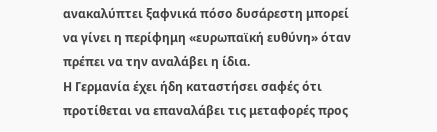ανακαλύπτει ξαφνικά πόσο δυσάρεστη μπορεί να γίνει η περίφημη «ευρωπαϊκή ευθύνη» όταν πρέπει να την αναλάβει η ίδια.
Η Γερμανία έχει ήδη καταστήσει σαφές ότι προτίθεται να επαναλάβει τις μεταφορές προς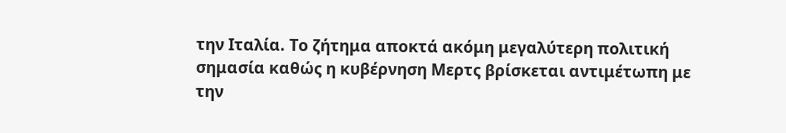την Ιταλία. Το ζήτημα αποκτά ακόμη μεγαλύτερη πολιτική σημασία καθώς η κυβέρνηση Μερτς βρίσκεται αντιμέτωπη με την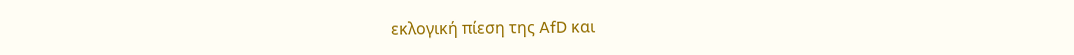εκλογική πίεση της AfD και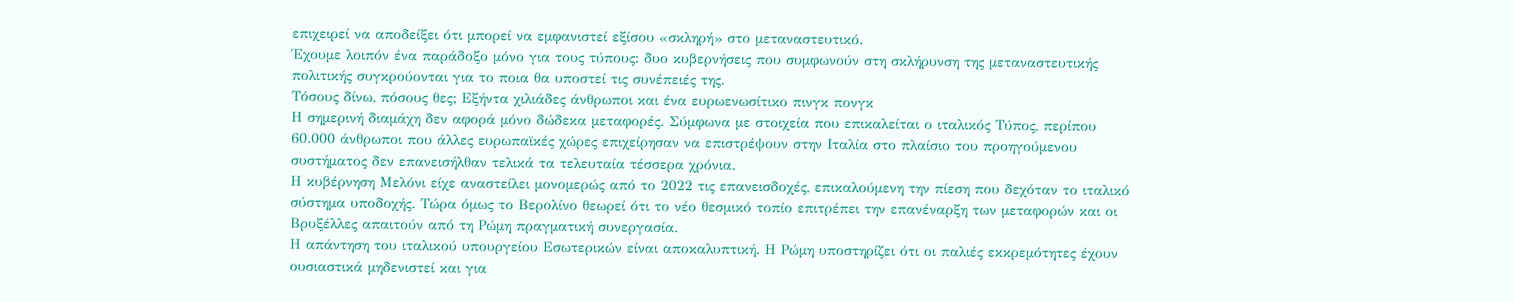επιχειρεί να αποδείξει ότι μπορεί να εμφανιστεί εξίσου «σκληρή» στο μεταναστευτικό.
Έχουμε λοιπόν ένα παράδοξο μόνο για τους τύπους: δυο κυβερνήσεις που συμφωνούν στη σκλήρυνση της μεταναστευτικής πολιτικής συγκρούονται για το ποια θα υποστεί τις συνέπειές της.
Τόσους δίνω, πόσους θες; Εξήντα χιλιάδες άνθρωποι και ένα ευρωενωσίτικο πινγκ πονγκ
Η σημερινή διαμάχη δεν αφορά μόνο δώδεκα μεταφορές. Σύμφωνα με στοιχεία που επικαλείται ο ιταλικός Τύπος, περίπου 60.000 άνθρωποι που άλλες ευρωπαϊκές χώρες επιχείρησαν να επιστρέψουν στην Ιταλία στο πλαίσιο του προηγούμενου συστήματος δεν επανεισήλθαν τελικά τα τελευταία τέσσερα χρόνια.
Η κυβέρνηση Μελόνι είχε αναστείλει μονομερώς από το 2022 τις επανεισδοχές, επικαλούμενη την πίεση που δεχόταν το ιταλικό σύστημα υποδοχής. Τώρα όμως το Βερολίνο θεωρεί ότι το νέο θεσμικό τοπίο επιτρέπει την επανέναρξη των μεταφορών και οι Βρυξέλλες απαιτούν από τη Ρώμη πραγματική συνεργασία.
Η απάντηση του ιταλικού υπουργείου Εσωτερικών είναι αποκαλυπτική. Η Ρώμη υποστηρίζει ότι οι παλιές εκκρεμότητες έχουν ουσιαστικά μηδενιστεί και για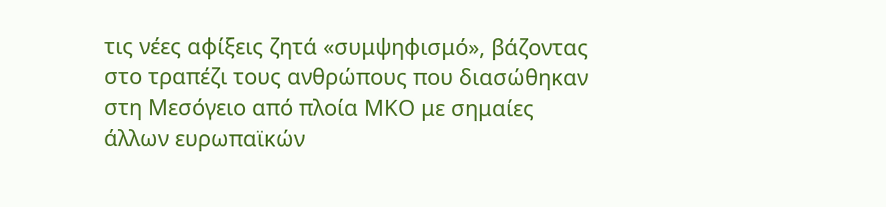τις νέες αφίξεις ζητά «συμψηφισμό», βάζοντας στο τραπέζι τους ανθρώπους που διασώθηκαν στη Μεσόγειο από πλοία ΜΚΟ με σημαίες άλλων ευρωπαϊκών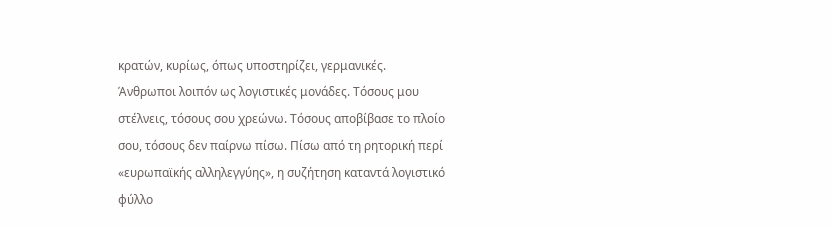κρατών, κυρίως, όπως υποστηρίζει, γερμανικές.
Άνθρωποι λοιπόν ως λογιστικές μονάδες. Τόσους μου στέλνεις, τόσους σου χρεώνω. Τόσους αποβίβασε το πλοίο σου, τόσους δεν παίρνω πίσω. Πίσω από τη ρητορική περί «ευρωπαϊκής αλληλεγγύης», η συζήτηση καταντά λογιστικό φύλλο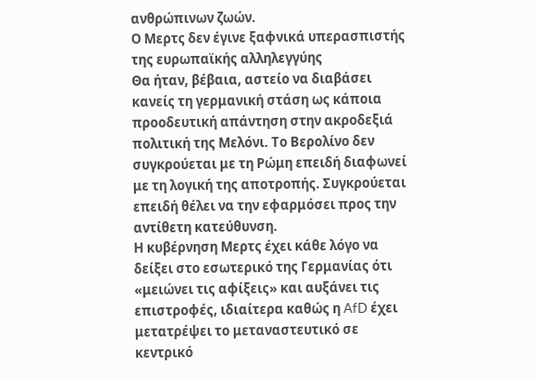ανθρώπινων ζωών.
Ο Μερτς δεν έγινε ξαφνικά υπερασπιστής της ευρωπαϊκής αλληλεγγύης
Θα ήταν, βέβαια, αστείο να διαβάσει κανείς τη γερμανική στάση ως κάποια προοδευτική απάντηση στην ακροδεξιά πολιτική της Μελόνι. Το Βερολίνο δεν συγκρούεται με τη Ρώμη επειδή διαφωνεί με τη λογική της αποτροπής. Συγκρούεται επειδή θέλει να την εφαρμόσει προς την αντίθετη κατεύθυνση.
Η κυβέρνηση Μερτς έχει κάθε λόγο να δείξει στο εσωτερικό της Γερμανίας ότι «μειώνει τις αφίξεις» και αυξάνει τις επιστροφές, ιδιαίτερα καθώς η AfD έχει μετατρέψει το μεταναστευτικό σε κεντρικό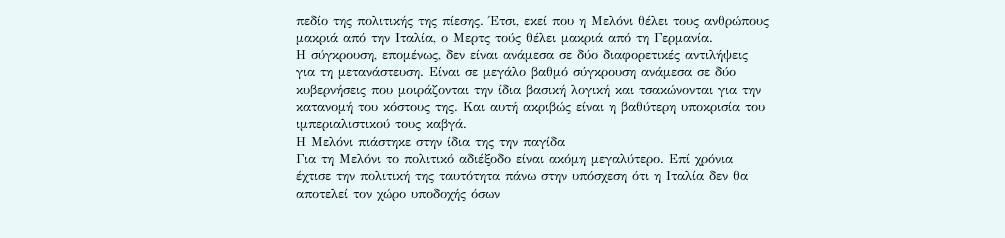πεδίο της πολιτικής της πίεσης. Έτσι, εκεί που η Μελόνι θέλει τους ανθρώπους μακριά από την Ιταλία, ο Μερτς τούς θέλει μακριά από τη Γερμανία.
Η σύγκρουση, επομένως, δεν είναι ανάμεσα σε δύο διαφορετικές αντιλήψεις για τη μετανάστευση. Είναι σε μεγάλο βαθμό σύγκρουση ανάμεσα σε δύο κυβερνήσεις που μοιράζονται την ίδια βασική λογική και τσακώνονται για την κατανομή του κόστους της. Και αυτή ακριβώς είναι η βαθύτερη υποκρισία του ιμπεριαλιστικού τους καβγά.
Η Μελόνι πιάστηκε στην ίδια της την παγίδα
Για τη Μελόνι το πολιτικό αδιέξοδο είναι ακόμη μεγαλύτερο. Επί χρόνια έχτισε την πολιτική της ταυτότητα πάνω στην υπόσχεση ότι η Ιταλία δεν θα αποτελεί τον χώρο υποδοχής όσων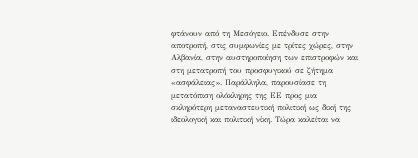φτάνουν από τη Μεσόγειο. Επένδυσε στην αποτροπή, στις συμφωνίες με τρίτες χώρες, στην Αλβανία, στην αυστηροποίηση των επιστροφών και στη μετατροπή του προσφυγικού σε ζήτημα «ασφάλειας». Παράλληλα, παρουσίασε τη μετατόπιση ολόκληρης της ΕΕ προς μια σκληρότερη μεταναστευτική πολιτική ως δική της ιδεολογική και πολιτική νίκη. Τώρα καλείται να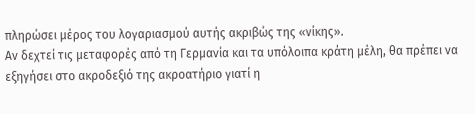πληρώσει μέρος του λογαριασμού αυτής ακριβώς της «νίκης».
Αν δεχτεί τις μεταφορές από τη Γερμανία και τα υπόλοιπα κράτη μέλη, θα πρέπει να εξηγήσει στο ακροδεξιό της ακροατήριο γιατί η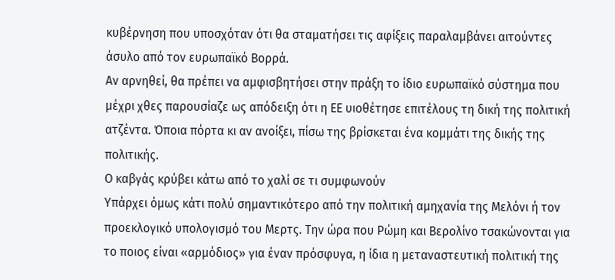κυβέρνηση που υποσχόταν ότι θα σταματήσει τις αφίξεις παραλαμβάνει αιτούντες άσυλο από τον ευρωπαϊκό Βορρά.
Αν αρνηθεί, θα πρέπει να αμφισβητήσει στην πράξη το ίδιο ευρωπαϊκό σύστημα που μέχρι χθες παρουσίαζε ως απόδειξη ότι η ΕΕ υιοθέτησε επιτέλους τη δική της πολιτική ατζέντα. Όποια πόρτα κι αν ανοίξει, πίσω της βρίσκεται ένα κομμάτι της δικής της πολιτικής.
Ο καβγάς κρύβει κάτω από το χαλί σε τι συμφωνούν
Υπάρχει όμως κάτι πολύ σημαντικότερο από την πολιτική αμηχανία της Μελόνι ή τον προεκλογικό υπολογισμό του Μερτς. Την ώρα που Ρώμη και Βερολίνο τσακώνονται για το ποιος είναι «αρμόδιος» για έναν πρόσφυγα, η ίδια η μεταναστευτική πολιτική της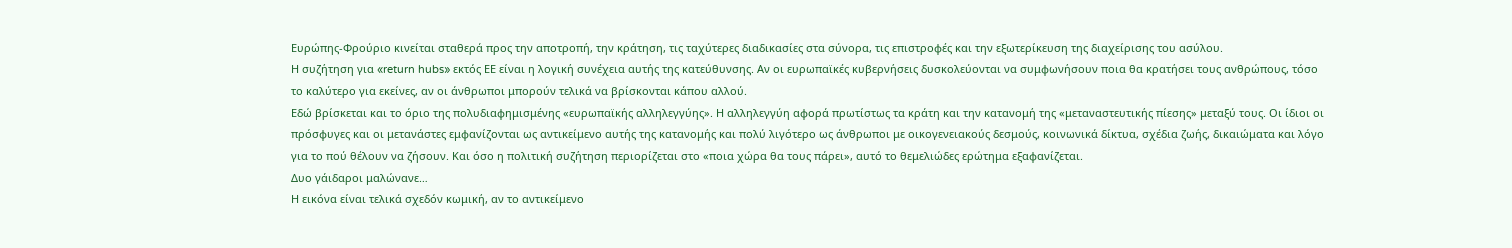Ευρώπης-Φρούριο κινείται σταθερά προς την αποτροπή, την κράτηση, τις ταχύτερες διαδικασίες στα σύνορα, τις επιστροφές και την εξωτερίκευση της διαχείρισης του ασύλου.
Η συζήτηση για «return hubs» εκτός ΕΕ είναι η λογική συνέχεια αυτής της κατεύθυνσης. Αν οι ευρωπαϊκές κυβερνήσεις δυσκολεύονται να συμφωνήσουν ποια θα κρατήσει τους ανθρώπους, τόσο το καλύτερο για εκείνες, αν οι άνθρωποι μπορούν τελικά να βρίσκονται κάπου αλλού.
Εδώ βρίσκεται και το όριο της πολυδιαφημισμένης «ευρωπαϊκής αλληλεγγύης». Η αλληλεγγύη αφορά πρωτίστως τα κράτη και την κατανομή της «μεταναστευτικής πίεσης» μεταξύ τους. Οι ίδιοι οι πρόσφυγες και οι μετανάστες εμφανίζονται ως αντικείμενο αυτής της κατανομής και πολύ λιγότερο ως άνθρωποι με οικογενειακούς δεσμούς, κοινωνικά δίκτυα, σχέδια ζωής, δικαιώματα και λόγο για το πού θέλουν να ζήσουν. Και όσο η πολιτική συζήτηση περιορίζεται στο «ποια χώρα θα τους πάρει», αυτό το θεμελιώδες ερώτημα εξαφανίζεται.
Δυο γάιδαροι μαλώνανε…
Η εικόνα είναι τελικά σχεδόν κωμική, αν το αντικείμενο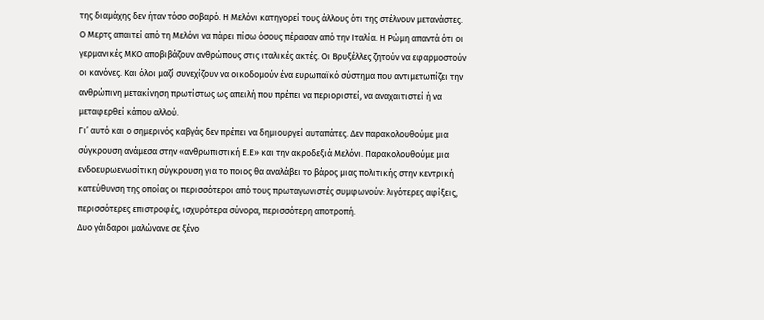της διαμάχης δεν ήταν τόσο σοβαρό. Η Μελόνι κατηγορεί τους άλλους ότι της στέλνουν μετανάστες. Ο Μερτς απαιτεί από τη Μελόνι να πάρει πίσω όσους πέρασαν από την Ιταλία. Η Ρώμη απαντά ότι οι γερμανικές ΜΚΟ αποβιβάζουν ανθρώπους στις ιταλικές ακτές. Οι Βρυξέλλες ζητούν να εφαρμοστούν οι κανόνες. Και όλοι μαζί συνεχίζουν να οικοδομούν ένα ευρωπαϊκό σύστημα που αντιμετωπίζει την ανθρώπινη μετακίνηση πρωτίστως ως απειλή που πρέπει να περιοριστεί, να αναχαιτιστεί ή να μεταφερθεί κάπου αλλού.
Γι’ αυτό και ο σημερινός καβγάς δεν πρέπει να δημιουργεί αυταπάτες. Δεν παρακολουθούμε μια σύγκρουση ανάμεσα στην «ανθρωπιστική Ε.Ε» και την ακροδεξιά Μελόνι. Παρακολουθούμε μια ενδοευρωενωσίτικη σύγκρουση για το ποιος θα αναλάβει το βάρος μιας πολιτικής στην κεντρική κατεύθυνση της οποίας οι περισσότεροι από τους πρωταγωνιστές συμφωνούν: λιγότερες αφίξεις, περισσότερες επιστροφές, ισχυρότερα σύνορα, περισσότερη αποτροπή.
Δυο γάιδαροι μαλώνανε σε ξένο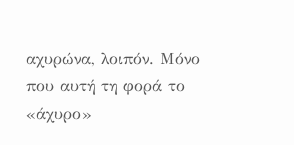αχυρώνα, λοιπόν. Μόνο που αυτή τη φορά το «άχυρο»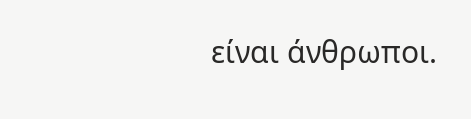είναι άνθρωποι.